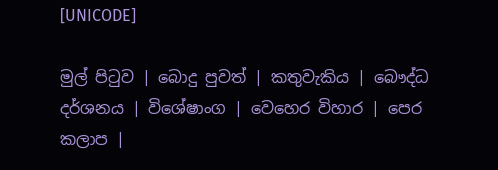[UNICODE]

මුල් පිටුව | බොදු පුවත් | කතුවැකිය | බෞද්ධ දර්ශනය | විශේෂාංග | වෙහෙර විහාර | පෙර කලාප |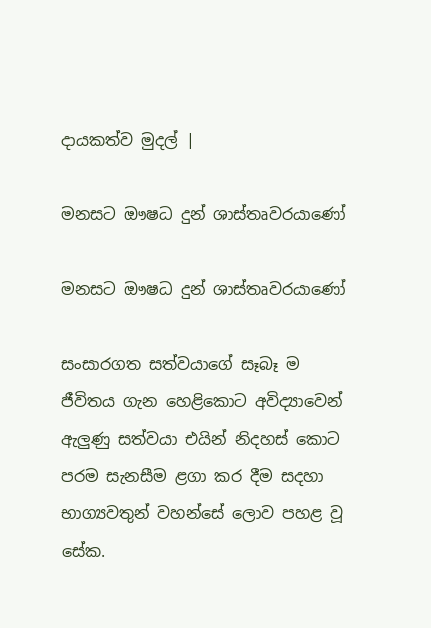දායකත්ව මුදල් |

මනසට ඖෂධ දුන් ශාස්තෘවරයාණෝ

මනසට ඖෂධ දුන් ශාස්තෘවරයාණෝ

සංසාරගත සත්වයාගේ සෑබෑ ම ජීවිතය ගැන හෙළිකොට අවිද්‍යාවෙන් ඇලුණු සත්වයා එයින් නිදහස් කොට පරම සැනසීම ළගා කර දීම සදහා භාග්‍යවතුන් වහන්සේ ලොව පහළ වූ සේක.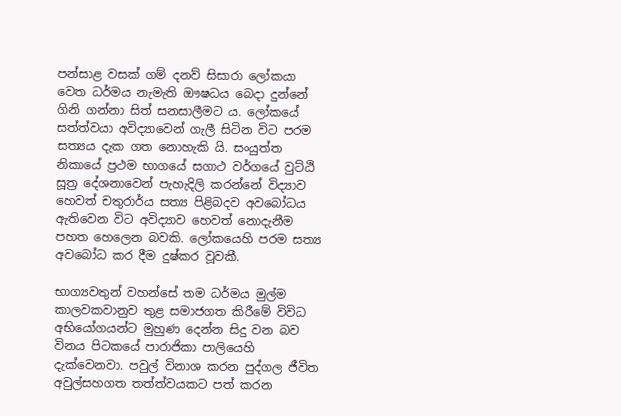පන්සාළ වසක් ගම් දනව් සිසාරා ලෝකයා වෙත ධර්මය නැමැති ඖෂධය බෙදා දුන්නේ ගිනි ගන්නා සිත් සනසාලීමට ය. ලෝකයේ සත්ත්වයා අවිද්‍යාවෙන් ගැලී සිටින විට පරම සත්‍යය දැක ගත නොහැකි යි. සංයුත්ත නිකායේ ප්‍රථම භාගයේ සගාථ වර්ගයේ වුට්ඨි සූත්‍ර දේශනාවෙන් පැහැදිලි කරන්නේ විද්‍යාව හෙවත් චතුරාර්ය සත්‍ය පිළිබදව අවබෝධය ඇතිවෙන විට අවිද්‍යාව හෙවත් නොදැනීම පහත හෙලෙන බවකි. ලෝකයෙහි පරම සත්‍ය අවබෝධ කර දීම දුෂ්කර වූවකී.

භාග්‍යවතුන් වහන්සේ තම ධර්මය මුල්ම කාලවකවානුව තුළ සමාජගත කිරීමේ විවිධ අභියෝගයන්ට මුහුණ දෙන්න සිදු වන බව විනය පිටකයේ පාරාජිකා පාලියෙහි දැක්වෙනවා. පවුල් විනාශ කරන පුද්ගල ජීවිත අවුල්සහගත තත්ත්වයකට පත් කරන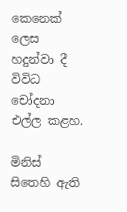කෙනෙක් ලෙස හදුන්වා දී විවිධ චෝදනා එල්ල කළහ.

මිනිස් සිතෙහි ඇති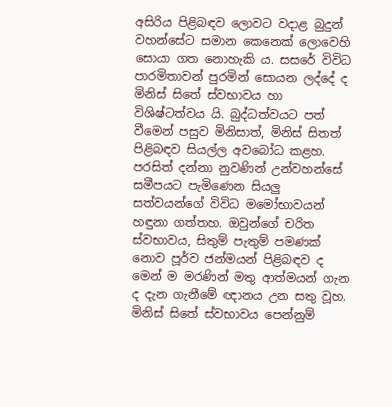අසිරිය පිළිබඳව ලොවට වදාළ බුදුන් වහන්සේට සමාන කෙනෙක් ලොවෙහි සොයා ගත නොහැකි ය. සසරේ විවිධ පාරමිතාවන් පුරමින් සොයන ලද්දේ ද මිනිස් සිතේ ස්වභාවය හා විශිෂ්ටත්වය යි. බුද්ධත්වයට පත් වීමෙන් පසුව මිනිසාත්, මිනිස් සිතත් පිළිබඳව සියල්ල අවබෝධ කළහ. පරසිත් දන්නා නුවණින් උන්වහන්සේ සමීපයට පැමිණෙන සියලු සත්වයන්ගේ විවිධ මමෝභාවයන් හඳුනා ගත්තහ. ඔවුන්ගේ චරිත ස්වභාවය, සිතුම් පැතුම් පමණක් නොව පූර්ව ජන්මයන් පිළිබඳව ද මෙන් ම මරණින් මතු ආත්මයන් ගැන ද දැන ගැනීමේ ඥානය උන සතු වූහ. මිනිස් සිතේ ස්වභාවය පෙන්නුම්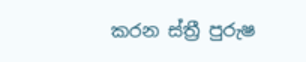කරන ස්ත්‍රී පුරුෂ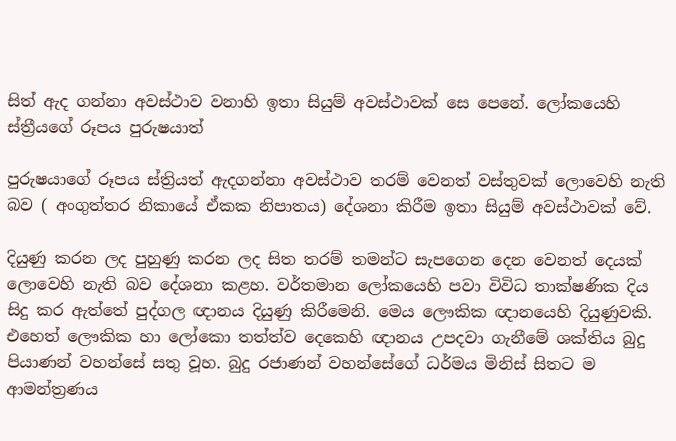සිත් ඇද ගන්නා අවස්ථාව වනාහි ඉතා සියුම් අවස්ථාවක් සෙ පෙනේ. ලෝකයෙහි ස්ත්‍රීයගේ රූපය පුරුෂයාත්

පුරුෂයාගේ රූපය ස්ත්‍රියත් ඇදගන්නා අවස්ථාව තරම් වෙනත් වස්තුවක් ලොවෙහි නැති බව ( අංගුත්තර නිකායේ ඒකක නිපාතය) දේශනා කිරීම ඉතා සියුම් අවස්ථාවක් වේ.

දියුණු කරන ලද පුහුණු කරන ලද සිත තරම් තමන්ට සැපගෙන දෙන වෙනත් දෙයක් ලොවෙහි නැති බව දේශනා කළහ. වර්තමාන ලෝකයෙහි පවා විවිධ තාක්ෂණික දිය සිදු කර ඇත්තේ පුද්ගල ඥානය දියුණු කිරීමෙනි. මෙය ලෞකික ඥානයෙහි දියුණුවකි. එහෙත් ලෞකික හා ලෝකො තත්ත්ව දෙකෙහි ඥානය උපදවා ගැනීමේ ශක්තිය බුදු පියාණන් වහන්සේ සතු වූහ. බුදු රජාණන් වහන්සේගේ ධර්මය මිනිස් සිතට ම ආමන්ත්‍රණය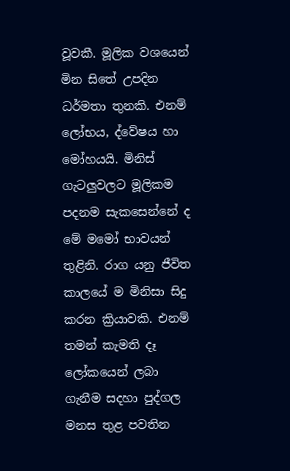වූවකී. මූලික වශයෙන් මින සිතේ උපදින ධර්මතා තුනකි. එනම් ලෝභය, ද්වේෂය හා මෝහයයි. මිනිස් ගැටලුවලට මූලිකම පදනම සැකසෙන්නේ ද මේ මමෝ භාවයන් තුළිනි. රාග යනු ජීවිත කාලයේ ම මිනිසා සිදු කරන ක්‍රියාවකි. එනම් තමන් කැමති දෑ ලෝකයෙන් ලබා ගැනීම සදහා පුද්ගල මනස තුළ පවතින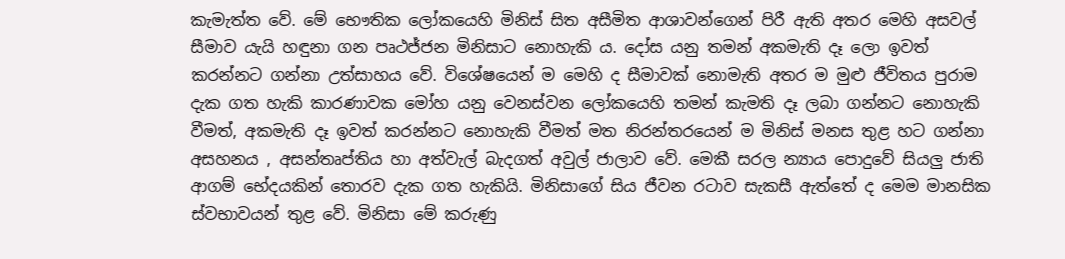කැමැත්ත වේ. මේ භෞතික ලෝකයෙහි මිනිස් සිත අසීමිත ආශාවන්ගෙන් පිරී ඇති අතර මෙහි අසවල් සීමාව යැයි හඳුනා ගන පෘථජ්ජන මිනිසාට නොහැකි ය. දෝස යනු තමන් අකමැති දෑ ලො ඉවත් කරන්නට ගන්නා උත්සාහය වේ. විශේෂයෙන් ම මෙහි ද සීමාවක් නොමැති අතර ම මුළු ජීවිතය පුරාම දැක ගත හැකි කාරණාවක මෝහ යනු වෙනස්වන ලෝකයෙහි තමන් කැමති දෑ ලබා ගන්නට නොහැකි වීමත්, අකමැති දෑ ඉවත් කරන්නට නොහැකි වීමත් මත නිරන්තරයෙන් ම මිනිස් මනස තුළ හට ගන්නා අසහනය , අසන්තෘප්තිය හා අත්වැල් බැදගත් අවුල් ජාලාව වේ. මෙකී සරල න්‍යාය පොදුවේ සියලු ජාති ආගම් භේදයකින් තොරව දැක ගත හැකියි. මිනිසාගේ සිය ජීවන රටාව සැකසී ඇත්තේ ද මෙම මානසික ස්වභාවයන් තුළ වේ. මිනිසා මේ කරුණු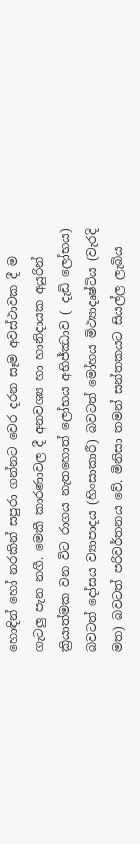හොඳින් හෝ නරකින් සපුරා ගන්නට වෙර දරන සෑම අවස්ථාවක දී ම ගැටලු පැන නගී. මෙකී කාරණාවල දී අනවශ්‍ය හා හානිදායක අයුරින් ක්‍රියාත්මක වන විට රාගය නැතහොත් ලෝභය අභිජ්ඣාව ( දැඩි ලෝභය) බවටත් දෝසය ව්‍යාපාදය (හිංසාකාරී) බවටත් මෝහය මිථ්‍යාදෘෂ්ටිය (වැරදි මත) බවටත් පරිවර්තනය වේ. මිනිසා තමන් සන්තකයට සියල්ල ලැබිය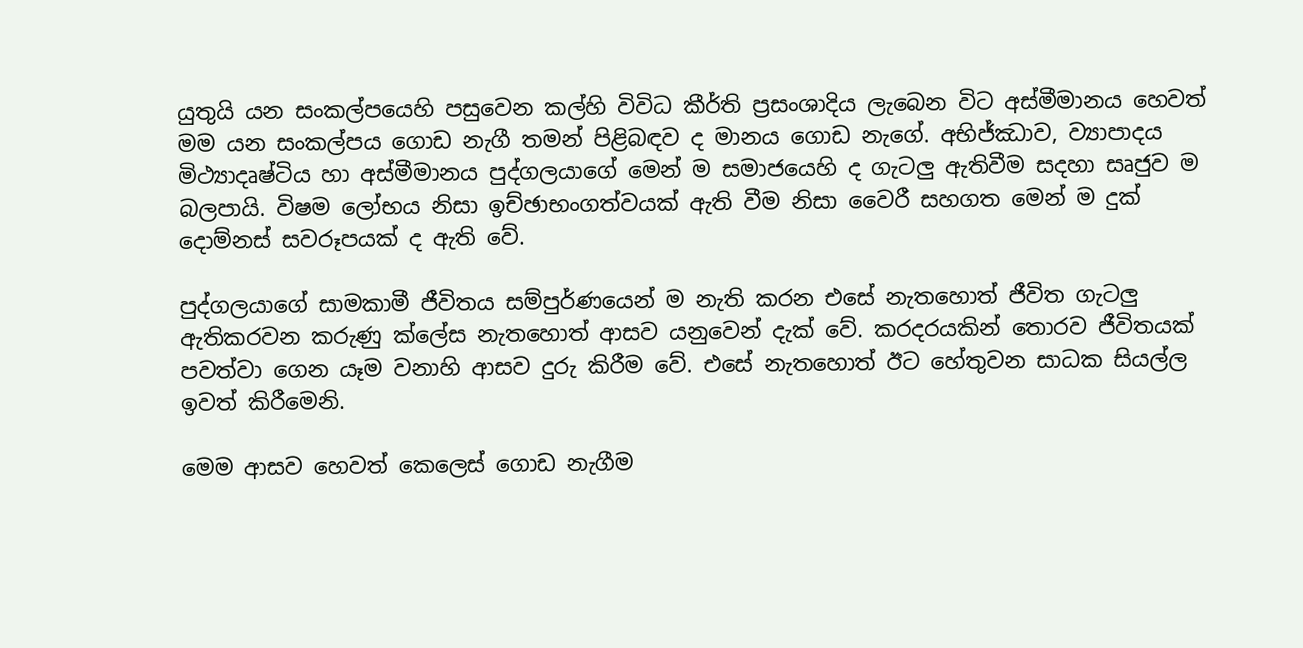යුතුයි යන සංකල්පයෙහි පසුවෙන කල්හි විවිධ කීර්ති ප්‍රසංශාදිය ලැබෙන විට අස්මීමානය හෙවත් මම යන සංකල්පය ගොඩ නැගී තමන් පිළිබඳව ද මානය ගොඩ නැගේ. අභිජ්ඣාව, ව්‍යාපාදය මිථ්‍යාදෘෂ්ටිය හා අස්මීමානය පුද්ගලයාගේ මෙන් ම සමාජයෙහි ද ගැටලු ඇතිවීම සදහා සෘජුව ම බලපායි. විෂම ලෝභය නිසා ඉච්ඡාභංගත්වයක් ඇති වීම නිසා වෛරී සහගත මෙන් ම දුක් දොම්නස් සවරූපයක් ද ඇති වේ.

පුද්ගලයාගේ සාමකාමී ජීවිතය සම්පුර්ණයෙන් ම නැති කරන එසේ නැතහොත් ජීවිත ගැටලු ඇතිකරවන කරුණු ක්ලේස නැතහොත් ආසව යනුවෙන් දැක් වේ. කරදරයකින් තොරව ජීවිතයක් පවත්වා ගෙන යෑම වනාහි ආසව දුරු කිරීම වේ. එසේ නැතහොත් ඊට හේතුවන සාධක සියල්ල ඉවත් කිරීමෙනි.

මෙම ආසව හෙවත් කෙලෙස් ගොඩ නැගීම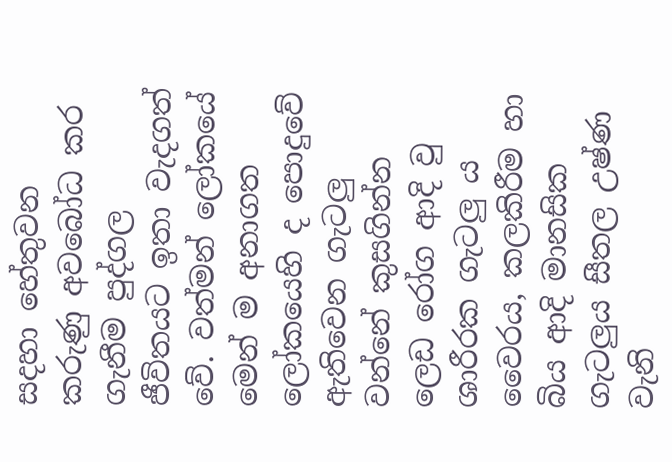සදහා හේතුවන කරුණු අවබෝධ කර ගැනීම පුද්ගල ජීවිතයට ඉතා වැදගත් වේ. වත්මන් ලෝකයේ මෙන් ම අනාගත ලෝකයෙහි ද පොදුවේ ඇතිවෙන ගැටලු වන්නේ කුසගින්න ලෙඩ රෝග ආදි වු ශාරීරක ගැටලු ය වෛරය, කලකිරීම හා බිය ආදි මානසික ගැටලුය සීතල උෂ්ණ වැනි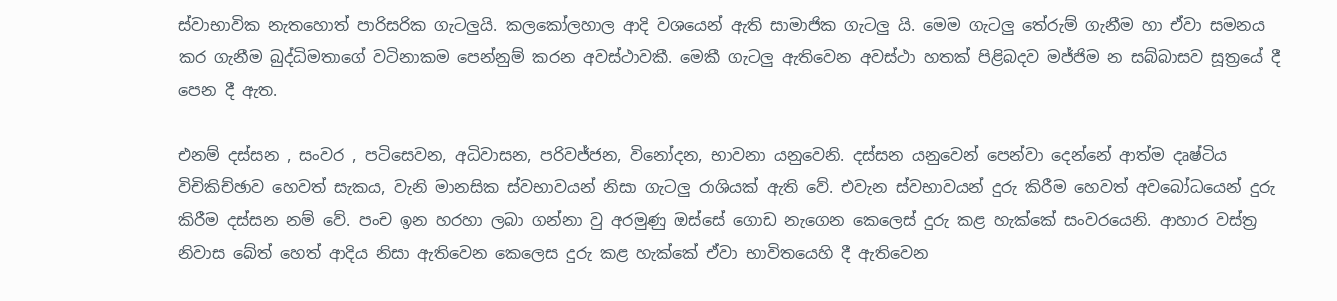ස්වාභාවික නැතහොත් පාරිසරික ගැටලුයි. කලකෝලහාල ආදි වශයෙන් ඇති සාමාජික ගැටලු යි. මෙම ගැටලු තේරුම් ගැනීම හා ඒවා සමනය කර ගැනීම බුද්ධිමතාගේ වටිනාකම පෙන්නුම් කරන අවස්ථාවකී. මෙකී ගැටලු ඇතිවෙන අවස්ථා හතක් පිළිබදව මජ්ජිම න සබ්බාසව සූත්‍රයේ දී පෙන දී ඇත.

එනම් දස්සන , සංවර , පටිසෙවන, අධිවාසන, පරිවජ්ජන, විනෝදන, භාවනා යනුවෙනි. දස්සන යනුවෙන් පෙන්වා දෙන්නේ ආත්ම දෘෂ්ටිය විචිකිච්ඡාව හෙවත් සැකය, වැනි මානසික ස්වභාවයන් නිසා ගැටලු රාශියක් ඇති වේ. එවැන ස්වභාවයන් දුරු කිරීම හෙවත් අවබෝධයෙන් දුරු කිරීම දස්සන නම් වේ. පංච ඉන හරහා ලබා ගන්නා වු අරමුණු ඔස්සේ ගොඩ නැගෙන කෙලෙස් දුරු කළ හැක්කේ සංවරයෙනි. ආහාර වස්ත්‍ර නිවාස බේත් හෙත් ආදිය නිසා ඇතිවෙන කෙලෙස දුරු කළ හැක්කේ ඒවා භාවිතයෙහි දී ඇතිවෙන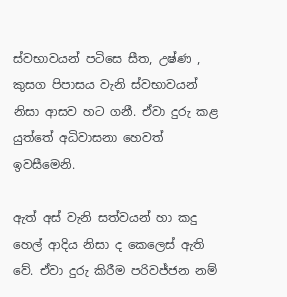ස්වභාවයන් පටිසෙ සීත, උෂ්ණ , කුසග පිපාසය වැනි ස්වභාවයන් නිසා ආසව හට ගනී. ඒවා දුරු කළ යුත්තේ අධිවාසනා හෙවත් ඉවසීමෙනි.

ඇත් අස් වැනි සත්වයන් හා කදු හෙල් ආදිය නිසා ද කෙලෙස් ඇති වේ. ඒවා දුරු කිරීම පරිවජ්ජන නම්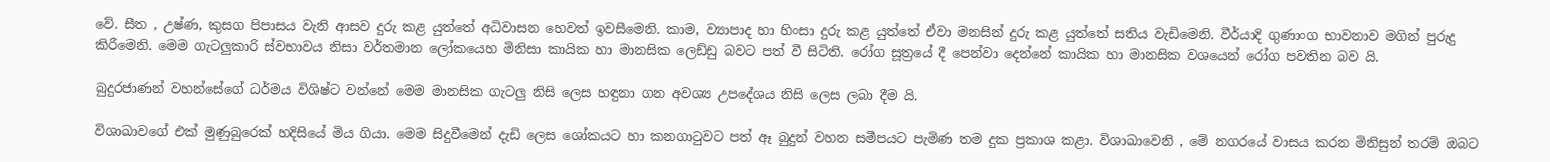වේ. සීත , උෂ්ණ, කුසග පිපාසය වැනි ආසව දුරු කළ යුත්තේ අධිවාසන හෙවත් ඉවසීමෙනි. කාම, ව්‍යාපාද හා හිංසා දුරු කළ යුත්තේ ඒවා මනසින් දුරු කළ යුත්තේ සතිය වැඩිමෙනි. වීර්යාදි ගුණාංග භාවනාව මගින් පුරුදු කිරීමෙනි. මෙම ගැටලුකාරි ස්වභාවය නිසා වර්තමාන ලෝකයෙහ මිනිසා කායික හා මානසික ලෙඩ්ඩු බවට පත් වී සිටිති. රෝග සූත්‍රයේ දී පෙන්වා දෙන්නේ කායික හා මානසික වශයෙන් රෝග පවතින බව යි.

බුදුරජාණන් වහන්සේගේ ධර්මය විශිෂ්ට වන්නේ මෙම මානසික ගැටලු නිසි ලෙස හඳුනා ගන අවශ්‍ය උපදේශය නිසි ලෙස ලබා දීම යි.

විශාඛාවගේ එක් මුණුබුරෙක් හදිසියේ මිය ගියා. මෙම සිදුවීමෙන් දැඩි ලෙස ශෝකයට හා කනගාටුවට පත් ඈ බුදුන් වහන සමීපයට පැමිණ තම දුක ප්‍රකාශ කළා. විශාඛාවෙනි , මේ නගරයේ වාසය කරන මිනිසුන් තරම් ඔබට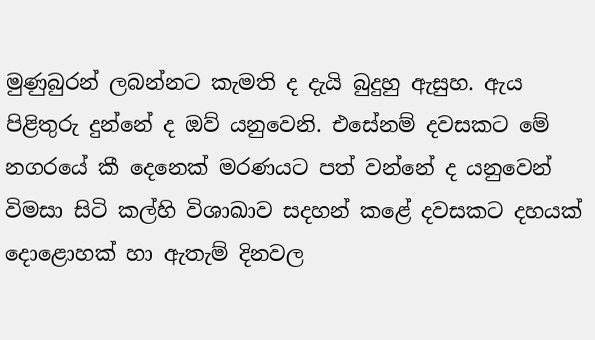මුණුබුරන් ලබන්නට කැමති ද දැයි බුදුහු ඇසුහ. ඇය පිළිතුරු දුන්නේ ද ඔව් යනුවෙනි. එසේනම් දවසකට මේ නගරයේ කී දෙනෙක් මරණයට පත් වන්නේ ද යනුවෙන් විමසා සිටි කල්හි විශාඛාව සදහන් කළේ දවසකට දහයක් දොළොහක් හා ඇතැම් දිනවල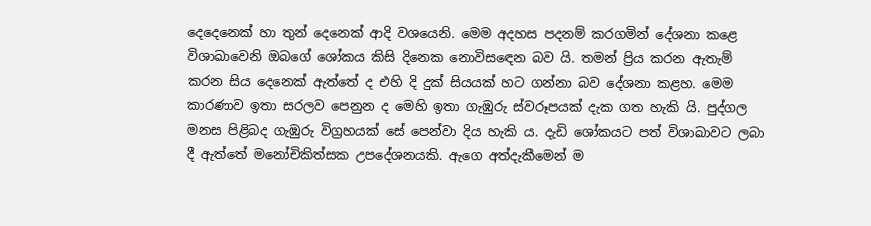දෙදෙනෙක් හා තුන් දෙනෙක් ආදි වශයෙනි. මෙම අදහස පදනම් කරගමින් දේශනා කළෙ විශාඛාවෙනි ඔබගේ ශෝකය කිසි දිනෙක නොවිසඳෙන බව යි. තමන් ප්‍රිය කරන ඇතැම් කරන සිය දෙනෙක් ඇත්තේ ද එහි දි දුක් සියයක් හට ගන්නා බව දේශනා කළහ. මෙම කාරණාව ඉතා සරලව පෙනුන ද මෙහි ඉතා ගැඹුරු ස්වරූපයක් දැක ගත හැකි යි. පුද්ගල මනස පිළිබද ගැඹුරු විග්‍රහයක් සේ පෙන්වා දිය හැකි ය. දැඩි ශෝකයට පත් විශාඛාවට ලබා දී ඇත්තේ මනෝචිකිත්සක උපදේශනයකි. ඇගෙ අත්දැකීමෙන් ම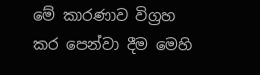මේ කාරණාව විග්‍රහ කර පෙන්වා දීම මෙහි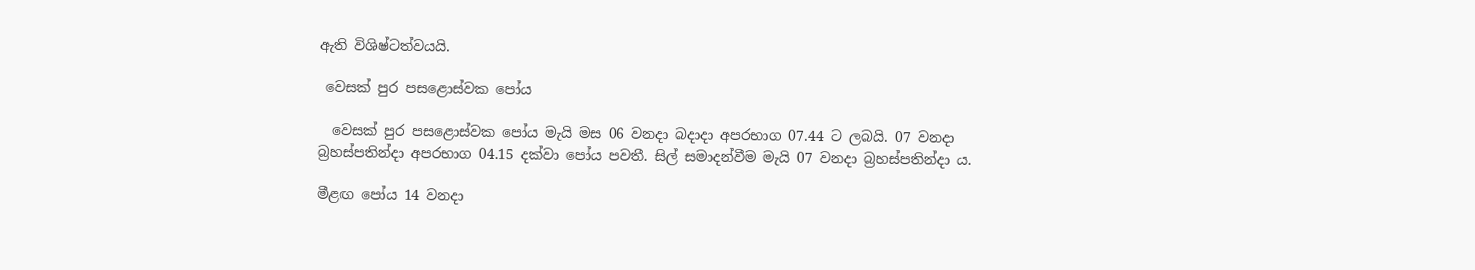ඇති විශිෂ්ටත්වයයි.

 වෙසක් පුර පසළොස්වක පෝය

  වෙසක් පුර පසළොස්වක පෝය මැයි මස 06 වනදා බදාදා අපරභාග 07.44 ට ලබයි. 07 වනදා බ්‍රහස්පතින්දා අපරභාග 04.15 දක්වා පෝය පවතී. සිල් සමාදන්වීම මැයි 07 වනදා බ්‍රහස්පතින්දා ය.

මීළඟ පෝය 14 වනදා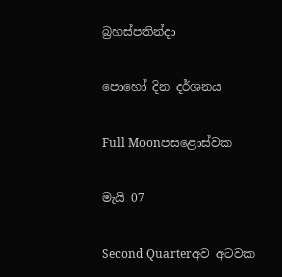බ්‍රහස්පතින්දා

පොහෝ දින දර්ශනය

Full Moonපසළොස්වක

මැයි 07

Second Quarterඅව අටවක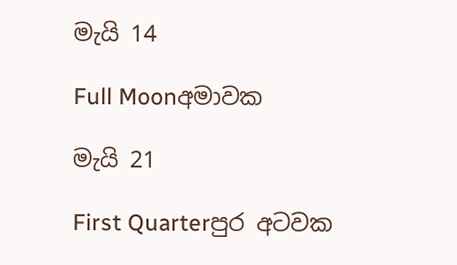මැයි 14

Full Moonඅමාවක

මැයි 21

First Quarterපුර අටවක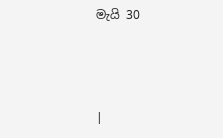මැයි 30



|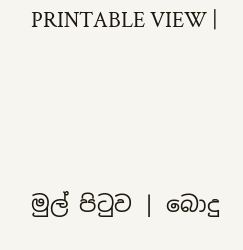PRINTABLE VIEW |




මුල් පිටුව | බොදු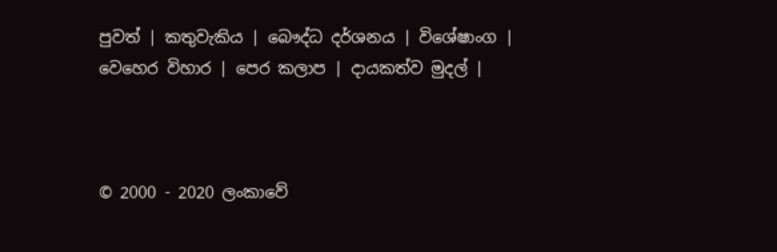පුවත් | කතුවැකිය | බෞද්ධ දර්ශනය | විශේෂාංග | වෙහෙර විහාර | පෙර කලාප | දායකත්ව මුදල් |



© 2000 - 2020 ලංකාවේ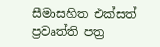සීමාසහිත එක්සත් ප්‍රවෘත්ති පත්‍ර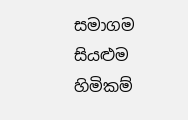සමාගම
සියළුම හිමිකම්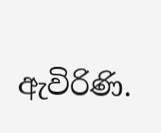ඇවිරිණි.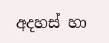අදහස් හා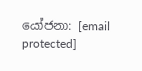යෝජනා: [email protected]